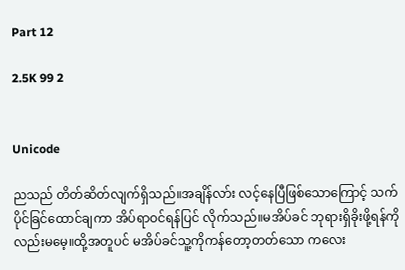Part 12

2.5K 99 2


Unicode

ညသည် တိတ်ဆိတ်လျက်ရှိသည်။အချိန်လာ်း လင့်နေပြီဖြစ်သောကြောင့် သက်ပိုင်ခြင်ထောင်ချကာ အိပ်ရာဝင်ရန်ပြင် လိုက်သည်။မအိပ်ခင် ဘုရားရှိခိုးဖို့ရန်ကိုလည်းမမေ့။ထို့အတူပင် မအိပ်ခင်သူ့ကိုကန်တော့တတ်သော ကလေး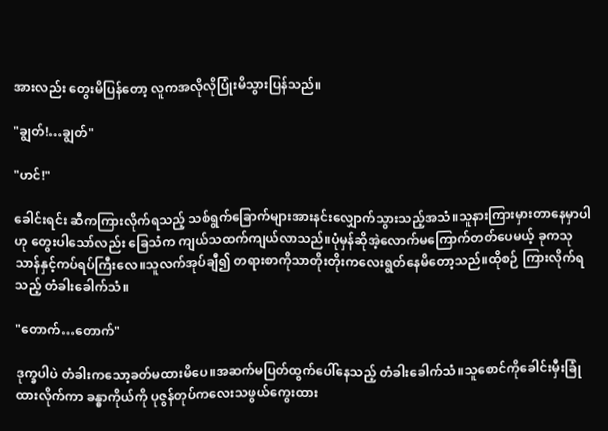အားလည်း တွေးမိပြန်တော့ လူကအလိုလိုပြုံးမိသွားပြန်သည်။

"ချွတ်!…ချွတ်"

"ဟင်!"

ခေါင်းရင်း ဆီကကြားလိုက်ရသည့် သစ်ရွက်ခြောက်များအားနင်းလျှောက်သွားသည့်အသံ။‌သူနားကြားမှားတာနေမှာပါဟု တွေးပါသော်လည်း ခြေသံက ကျယ်သထက်ကျယ်လာသည်။ပုံမှန်ဆိုအဲ့လောက်မကြောက်တတ်ပေမယ့် ခုကသုသာန်နှင့်ကပ်ရပ်ကြီးလေ။သူလက်အုပ်ချီ၍ တရားစာကိုသာတိုးတိုးကလေးရွတ်နေမိတော့သည်။ထိုစဉ် ကြားလိုက်ရသည့် တံခါးခေါက်သံ။

"တောက်…တောက်"

ဒုက္ခပါပဲ တံခါးကသော့ခတ်မထားမိပေ။အဆက်မပြတ်ထွက်ပေါ်နေသည့် တံခါးခေါက်သံ။သူစောင်ကိုခေါင်းမှီးခြုံထားလိုက်ကာ ခန္ဓာကိုယ်ကို ပုဇွန်တုပ်ကလေးသဖွယ်ကွေးထား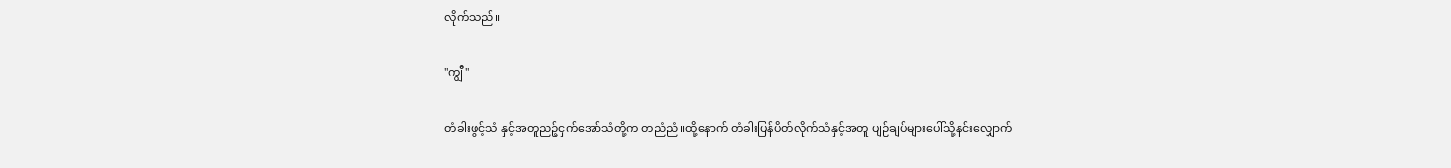လိုက်သည်။

"ကျွီ"

တံခါးဖွင့်သံ နှင့်အတူညဉ့်ငှက်အော်သံတို့က တညံညံ။ထို့နောက် တံခါးပြန်ပိတ်လိုက်သံနှင့်အတူ ပျဉ်ချပ်များပေါ်သို့နင်းလျှောက်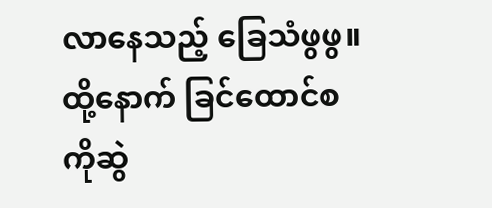လာနေသည့် ခြေသံဖွဖွ။ထို့နောက် ခြင်ထောင်စကိုဆွဲ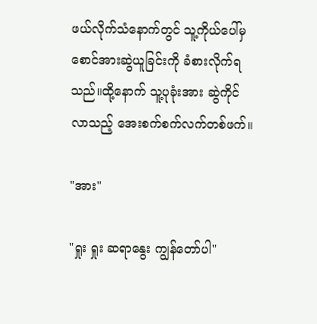ဖယ်လိုက်သံနောက်တွင် သူ့ကိုယ်ပေါ်မှစောင်အားဆွဲယူခြင်းကို ခံစားလိုက်ရသည်။ထို့နောက် သူ့ပုခုံးအား ဆွဲကိုင်လာသည့် အေးစက်စက်လက်တစ်‌ဖက်။

"အား"

"ရှုး ရှုး ဆရာနွေး ကျွန်တော်ပါ"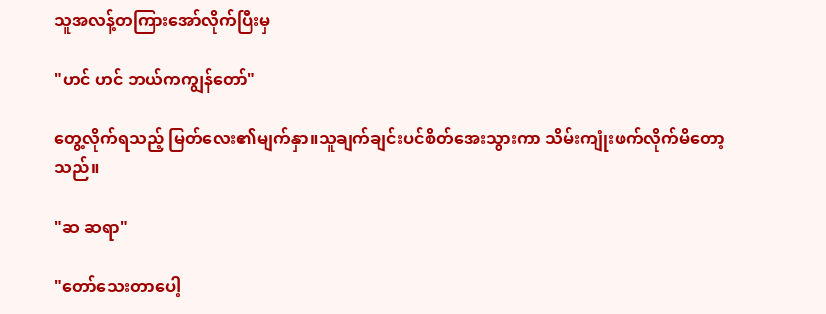သူအလန့်တကြားအော်လိုက်ပြီးမှ

"ဟင် ဟင် ဘယ်ကကျွန်တော်"

တွေ့လိုက်ရသည့် မြတ်လေး၏မျက်နှာ။သူချက်ချင်းပင်စိတ်အေးသွားကာ သိမ်းကျုံးဖက်လိုက်မိတော့သည်။

"ဆ ‌ဆရာ"

"တော်သေးတာပေါ့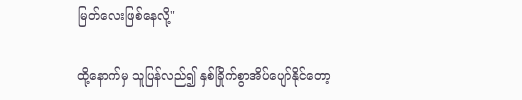မြတ်လေးဖြစ်နေလို့"

ထို့နောက်မှ သူပြန်လည်၍ နှစ်ခြိုက်စွာအိပ်ပျော်နိုင်တော့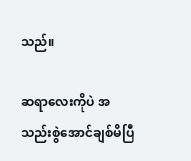သည်။

ဆရာလေးကိုပဲ အသည်းစွဲအောင်ချစ်မိပြီ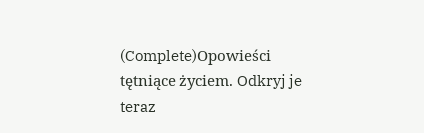(Complete)Opowieści tętniące życiem. Odkryj je teraz